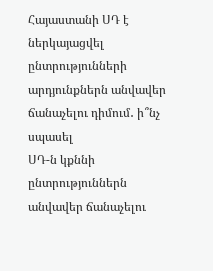Հայաստանի ՍԴ է ներկայացվել ընտրությունների արդյունքներն անվավեր ճանաչելու դիմում․ ի՞նչ սպասել
ՍԴ-ն կքննի ընտրություններն անվավեր ճանաչելու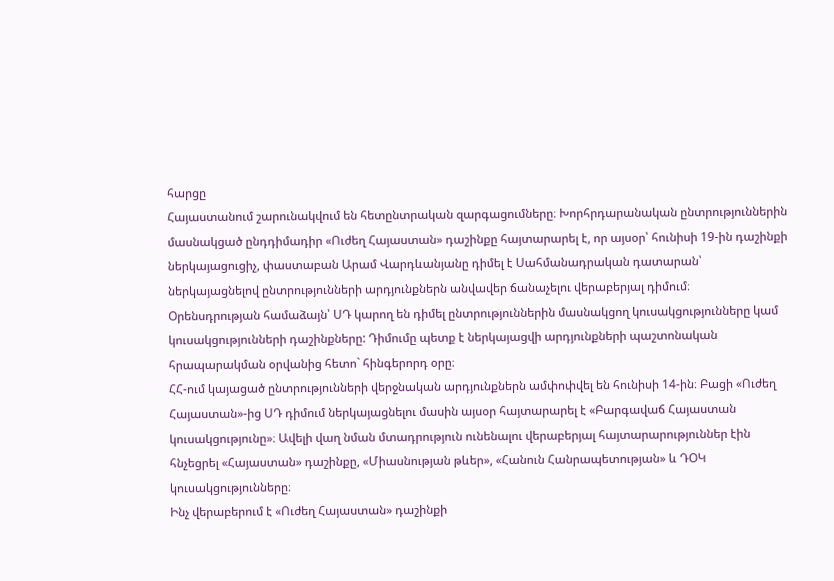հարցը
Հայաստանում շարունակվում են հետընտրական զարգացումները։ Խորհրդարանական ընտրություններին մասնակցած ընդդիմադիր «Ուժեղ Հայաստան» դաշինքը հայտարարել է, որ այսօր՝ հունիսի 19-ին դաշինքի ներկայացուցիչ, փաստաբան Արամ Վարդևանյանը դիմել է Սահմանադրական դատարան՝ ներկայացնելով ընտրությունների արդյունքներն անվավեր ճանաչելու վերաբերյալ դիմում։
Օրենսդրության համաձայն՝ ՍԴ կարող են դիմել ընտրություններին մասնակցող կուսակցությունները կամ կուսակցությունների դաշինքները: Դիմումը պետք է ներկայացվի արդյունքների պաշտոնական հրապարակման օրվանից հետո` հինգերորդ օրը։
ՀՀ-ում կայացած ընտրությունների վերջնական արդյունքներն ամփոփվել են հունիսի 14-ին։ Բացի «Ուժեղ Հայաստան»-ից ՍԴ դիմում ներկայացնելու մասին այսօր հայտարարել է «Բարգավաճ Հայաստան կուսակցությունը»։ Ավելի վաղ նման մտադրություն ունենալու վերաբերյալ հայտարարություններ էին հնչեցրել «Հայաստան» դաշինքը, «Միասնության թևեր», «Հանուն Հանրապետության» և ԴՕԿ կուսակցությունները։
Ինչ վերաբերում է «Ուժեղ Հայաստան» դաշինքի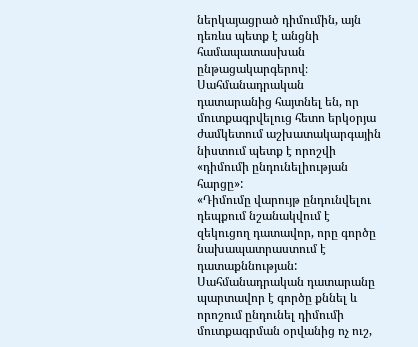ներկայացրած դիմումին, այն դեռևս պետք է անցնի համապատասխան ընթացակարգերով։ Սահմանադրական դատարանից հայտնել են, որ մուտքագրվելուց հետո երկօրյա ժամկետում աշխատակարգային նիստում պետք է որոշվի «դիմումի ընդունելիության հարցը»:
«Դիմումը վարույթ ընդունվելու դեպքում նշանակվում է զեկուցող դատավոր, որը գործը նախապատրաստում է դատաքննության: Սահմանադրական դատարանը պարտավոր է գործը քննել և որոշում ընդունել դիմումի մուտքագրման օրվանից ոչ ուշ,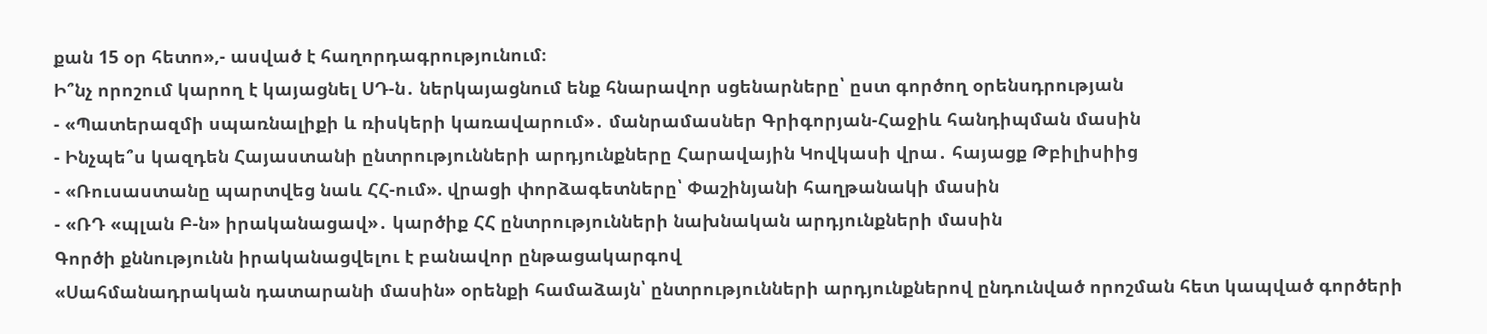քան 15 օր հետո»,- ասված է հաղորդագրությունում։
Ի՞նչ որոշում կարող է կայացնել ՍԴ-ն․ ներկայացնում ենք հնարավոր սցենարները՝ ըստ գործող օրենսդրության
- «Պատերազմի սպառնալիքի և ռիսկերի կառավարում»․ մանրամասներ Գրիգորյան-Հաջիև հանդիպման մասին
- Ինչպե՞ս կազդեն Հայաստանի ընտրությունների արդյունքները Հարավային Կովկասի վրա․ հայացք Թբիլիսիից
- «Ռուսաստանը պարտվեց նաև ՀՀ-ում». վրացի փորձագետները՝ Փաշինյանի հաղթանակի մասին
- «ՌԴ «պլան Բ-ն» իրականացավ»․ կարծիք ՀՀ ընտրությունների նախնական արդյունքների մասին
Գործի քննությունն իրականացվելու է բանավոր ընթացակարգով
«Սահմանադրական դատարանի մասին» օրենքի համաձայն՝ ընտրությունների արդյունքներով ընդունված որոշման հետ կապված գործերի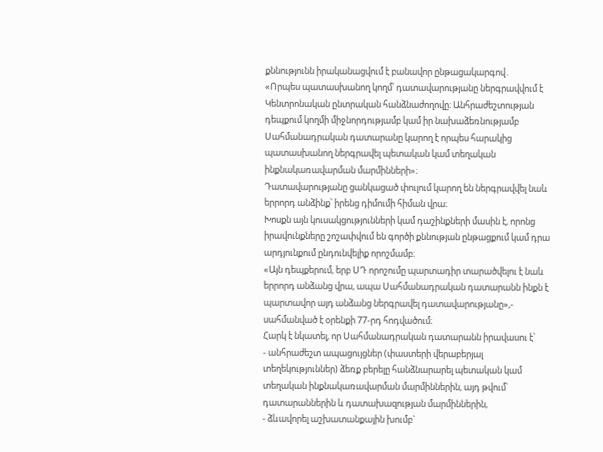քննությունն իրականացվում է բանավոր ընթացակարգով․
«Որպես պատասխանող կողմ՝ դատավարությանը ներգրավվում է Կենտրոնական ընտրական հանձնաժողովը։ Անհրաժեշտության դեպքում կողմի միջնորդությամբ կամ իր նախաձեռնությամբ Սահմանադրական դատարանը կարող է որպես հարակից պատասխանող ներգրավել պետական կամ տեղական ինքնակառավարման մարմինների»։
Դատավարությանը ցանկացած փուլում կարող են ներգրավվել նաև երրորդ անձինք՝ իրենց դիմումի հիման վրա։
Խոսքն այն կուսակցությունների կամ դաշինքների մասին է, որոնց իրավունքները շոշափվում են գործի քննության ընթացքում կամ դրա արդյունքում ընդունվելիք որոշմամբ։
«Այն դեպքերում, երբ ՍԴ որոշումը պարտադիր տարածվելու է նաև երրորդ անձանց վրա, ապա Սահմանադրական դատարանն ինքն է պարտավոր այդ անձանց ներգրավել դատավարությանը»,- սահմանված է օրենքի 77-րդ հոդվածում։
Հարկ է նկատել, որ Սահմանադրական դատարանն իրավասու է՝
- անհրաժեշտ ապացույցներ (փաստերի վերաբերյալ տեղեկություններ) ձեռք բերելը հանձնարարել պետական կամ տեղական ինքնակառավարման մարմիններին, այդ թվում՝ դատարաններին և դատախազության մարմիններին,
- ձևավորել աշխատանքային խումբ`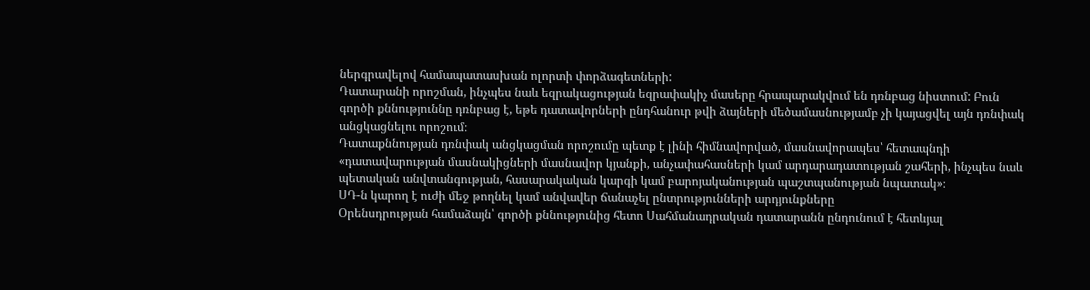ներգրավելով համապատասխան ոլորտի փորձագետների:
Դատարանի որոշման, ինչպես նաև եզրակացության եզրափակիչ մասերը հրապարակվում են դռնբաց նիստում: Բուն գործի քննություննը դռնբաց է, եթե դատավորների ընդհանուր թվի ձայների մեծամասնությամբ չի կայացվել այն դռնփակ անցկացնելու որոշում։
Դատաքննության դռնփակ անցկացման որոշումը պետք է լինի հիմնավորված, մասնավորապես՝ հետապնդի «դատավարության մասնակիցների մասնավոր կյանքի, անչափահասների կամ արդարադատության շահերի, ինչպես նաև պետական անվտանգության, հասարակական կարգի կամ բարոյականության պաշտպանության նպատակ»։
ՍԴ-ն կարող է ուժի մեջ թողնել կամ անվավեր ճանաչել ընտրությունների արդյունքները
Օրենսդրության համաձայն՝ գործի քննությունից հետո Սահմանադրական դատարանն ընդունում է հետևյալ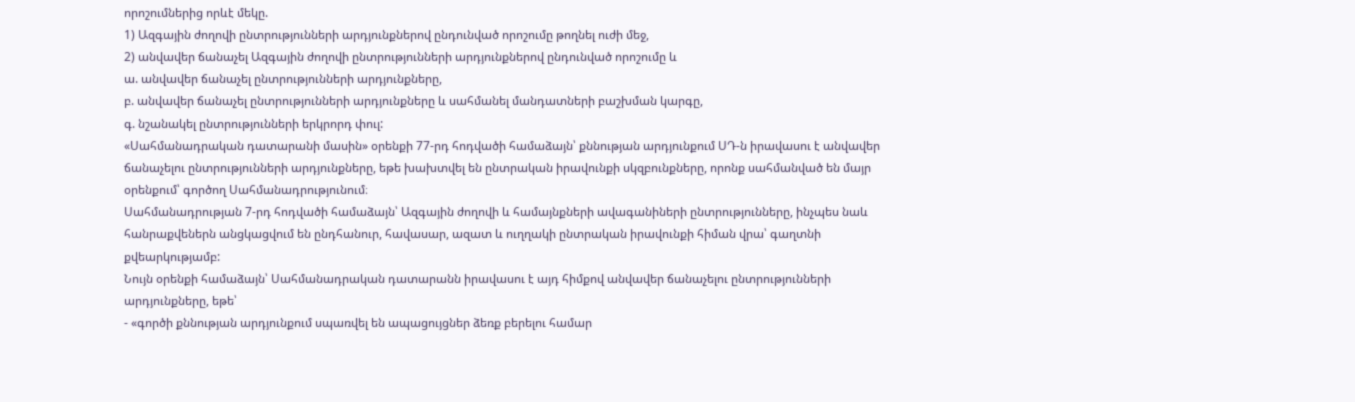որոշումներից որևէ մեկը.
1) Ազգային ժողովի ընտրությունների արդյունքներով ընդունված որոշումը թողնել ուժի մեջ,
2) անվավեր ճանաչել Ազգային ժողովի ընտրությունների արդյունքներով ընդունված որոշումը և
ա. անվավեր ճանաչել ընտրությունների արդյունքները,
բ. անվավեր ճանաչել ընտրությունների արդյունքները և սահմանել մանդատների բաշխման կարգը,
գ. նշանակել ընտրությունների երկրորդ փուլ:
«Սահմանադրական դատարանի մասին» օրենքի 77-րդ հոդվածի համաձայն՝ քննության արդյունքում ՍԴ-ն իրավասու է անվավեր ճանաչելու ընտրությունների արդյունքները, եթե խախտվել են ընտրական իրավունքի սկզբունքները, որոնք սահմանված են մայր օրենքում՝ գործող Սահմանադրությունում։
Սահմանադրության 7-րդ հոդվածի համաձայն՝ Ազգային ժողովի և համայնքների ավագանիների ընտրությունները, ինչպես նաև հանրաքվեներն անցկացվում են ընդհանուր, հավասար, ազատ և ուղղակի ընտրական իրավունքի հիման վրա՝ գաղտնի քվեարկությամբ:
Նույն օրենքի համաձայն՝ Սահմանադրական դատարանն իրավասու է այդ հիմքով անվավեր ճանաչելու ընտրությունների արդյունքները, եթե՝
- «գործի քննության արդյունքում սպառվել են ապացույցներ ձեռք բերելու համար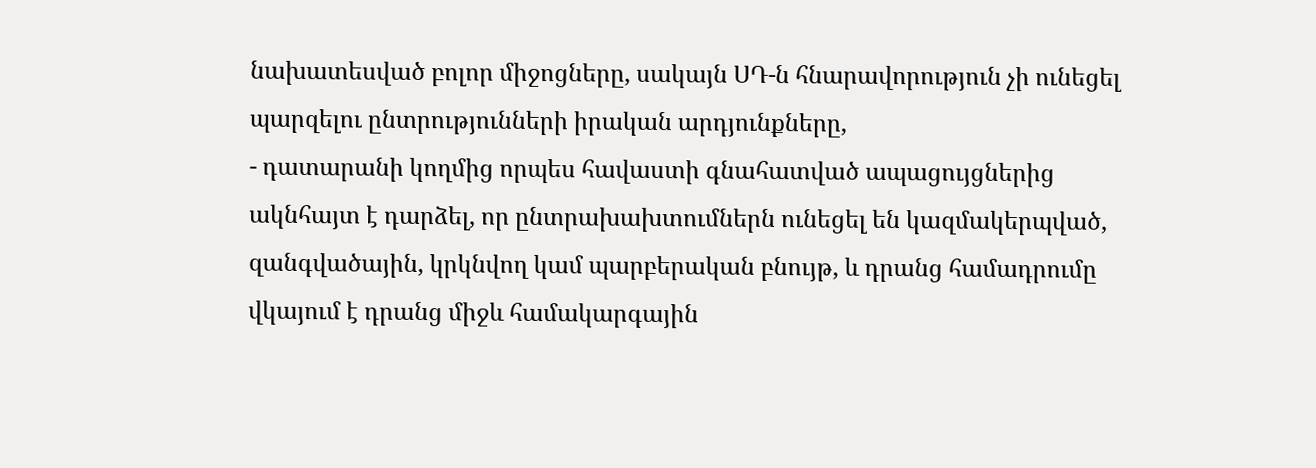նախատեսված բոլոր միջոցները, սակայն ՍԴ-ն հնարավորություն չի ունեցել պարզելու ընտրությունների իրական արդյունքները,
- դատարանի կողմից որպես հավաստի գնահատված ապացույցներից ակնհայտ է դարձել, որ ընտրախախտումներն ունեցել են կազմակերպված, զանգվածային, կրկնվող կամ պարբերական բնույթ, և դրանց համադրումը վկայում է դրանց միջև համակարգային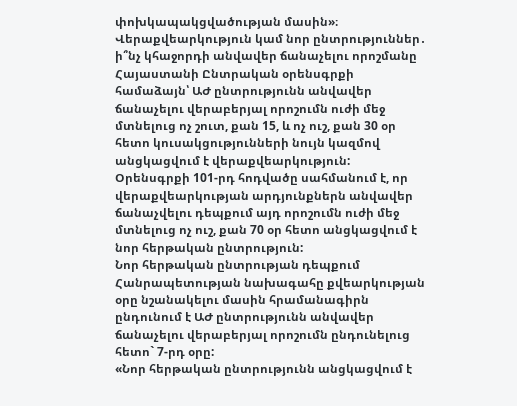փոխկապակցվածության մասին»։
Վերաքվեարկություն կամ նոր ընտրություններ․ ի՞նչ կհաջորդի անվավեր ճանաչելու որոշմանը
Հայաստանի Ընտրական օրենսգրքի համաձայն՝ ԱԺ ընտրությունն անվավեր ճանաչելու վերաբերյալ որոշումն ուժի մեջ մտնելուց ոչ շուտ, քան 15, և ոչ ուշ, քան 30 օր հետո կուսակցությունների նույն կազմով անցկացվում է վերաքվեարկություն:
Օրենսգրքի 101-րդ հոդվածը սահմանում է, որ վերաքվեարկության արդյունքներն անվավեր ճանաչվելու դեպքում այդ որոշումն ուժի մեջ մտնելուց ոչ ուշ, քան 70 օր հետո անցկացվում է նոր հերթական ընտրություն:
Նոր հերթական ընտրության դեպքում Հանրապետության նախագահը քվեարկության օրը նշանակելու մասին հրամանագիրն ընդունում է ԱԺ ընտրությունն անվավեր ճանաչելու վերաբերյալ որոշումն ընդունելուց հետո` 7-րդ օրը:
«Նոր հերթական ընտրությունն անցկացվում է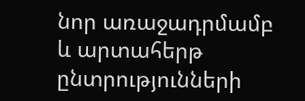նոր առաջադրմամբ և արտահերթ ընտրությունների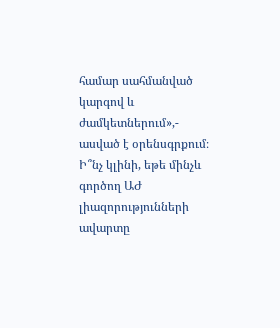համար սահմանված կարգով և ժամկետներում»,- ասված է օրենսգրքում։
Ի՞նչ կլինի, եթե մինչև գործող ԱԺ լիազորությունների ավարտը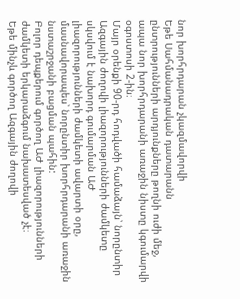նոր խորհրդարան չկազմավորվի
Եթե Սահմանադրական դատարանն ընտրությունների արդյունքները թողնի ուժի մեջ, ապա նոր խորհրդարանի առաջին նիստը կգումարվի օգոստոսի 2-ին։
Մայր օրենքի 90-րդ հոդվածի համաձայն՝ նորընտիր Ազգային ժողովի լիազորությունների ժամկետը սկսվում է նախորդ գումարման ԱԺ լիազորությունների ժամկետի ավարտի օրը, մասնավորապես՝ նորընտիր խորհրդարանի առաջին նստաշրջանի բացման պահին:
Բոլոր դեպքերում գործող ԱԺ լիազորությունների ժամկետի երկարաձգում նախատեսված չէ։
Եթե մինչև գործող Ազգային ժողովի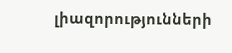լիազորությունների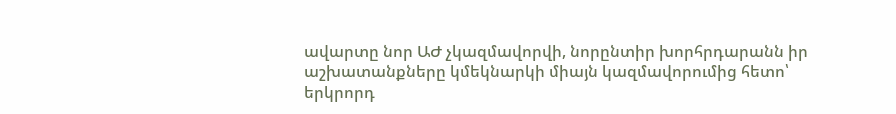ավարտը նոր ԱԺ չկազմավորվի, նորընտիր խորհրդարանն իր աշխատանքները կմեկնարկի միայն կազմավորումից հետո՝ երկրորդ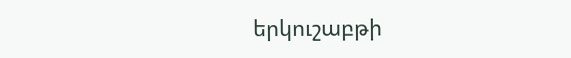երկուշաբթի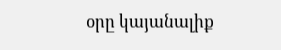օրը կայանալիք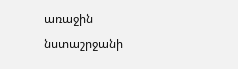առաջին նստաշրջանի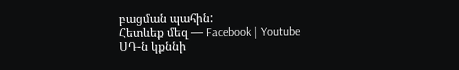բացման պահին:
Հետևեք մեզ — Facebook | Youtube
ՍԴ-ն կքննի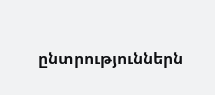ընտրություններն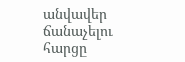անվավեր ճանաչելու հարցը